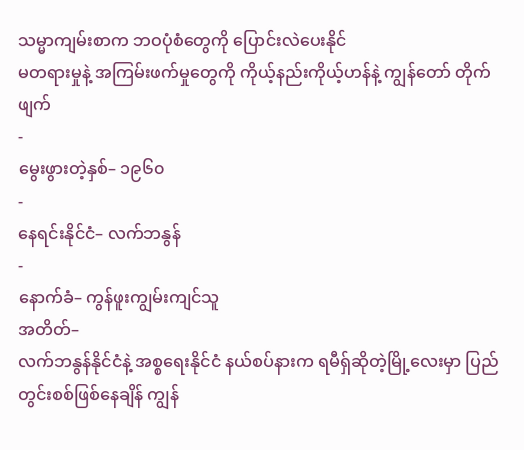သမ္မာကျမ်းစာက ဘဝပုံစံတွေကို ပြောင်းလဲပေးနိုင်
မတရားမှုနဲ့ အကြမ်းဖက်မှုတွေကို ကိုယ့်နည်းကိုယ့်ဟန်နဲ့ ကျွန်တော် တိုက်ဖျက်
-
မွေးဖွားတဲ့နှစ်– ၁၉၆၀
-
နေရင်းနိုင်ငံ– လက်ဘနွန်
-
နောက်ခံ– ကွန်ဖူးကျွမ်းကျင်သူ
အတိတ်–
လက်ဘနွန်နိုင်ငံနဲ့ အစ္စရေးနိုင်ငံ နယ်စပ်နားက ရမီရှ်ဆိုတဲ့မြို့လေးမှာ ပြည်တွင်းစစ်ဖြစ်နေချိန် ကျွန်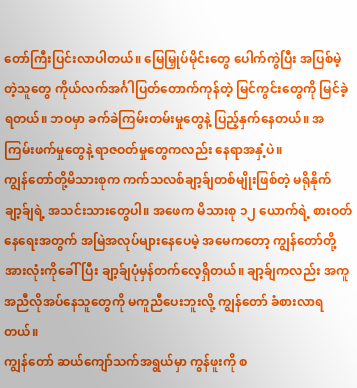တော်ကြီးပြင်းလာပါတယ်။ မြေမြှုပ်မိုင်းတွေ ပေါက်ကွဲပြီး အပြစ်မဲ့တဲ့သူတွေ ကိုယ်လက်အင်္ဂါပြတ်တောက်ကုန်တဲ့ မြင်ကွင်းတွေကို မြင်ခဲ့ရတယ်။ ဘဝမှာ ခက်ခဲကြမ်းတမ်းမှုတွေနဲ့ ပြည့်နှက်နေတယ်။ အကြမ်းဖက်မှုတွေနဲ့ ရာဇဝတ်မှုတွေကလည်း နေရာအနှံ့ပဲ။
ကျွန်တော်တို့မိသားစုက ကက်သလစ်ချာ့ခ်ျတစ်မျိုးဖြစ်တဲ့ မရိုနိုက်ချာ့ခ်ျရဲ့ အသင်းသားတွေပါ။ အဖေက မိသားစု ၁၂ ယောက်ရဲ့ စားဝတ်နေရေးအတွက် အမြဲအလုပ်များနေပေမဲ့ အမေကတော့ ကျွန်တော်တို့အားလုံးကိုခေါ်ပြီး ချာ့ခ်ျပုံမှန်တက်လေ့ရှိတယ်။ ချာ့ခ်ျကလည်း အကူအညီလိုအပ်နေသူတွေကို မကူညီပေးဘူးလို့ ကျွန်တော် ခံစားလာရတယ်။
ကျွန်တော် ဆယ်ကျော်သက်အရွယ်မှာ ကွန်ဖူးကို စ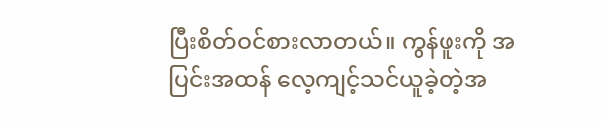ပြီးစိတ်ဝင်စားလာတယ်။ ကွန်ဖူးကို အပြင်းအထန် လေ့ကျင့်သင်ယူခဲ့တဲ့အ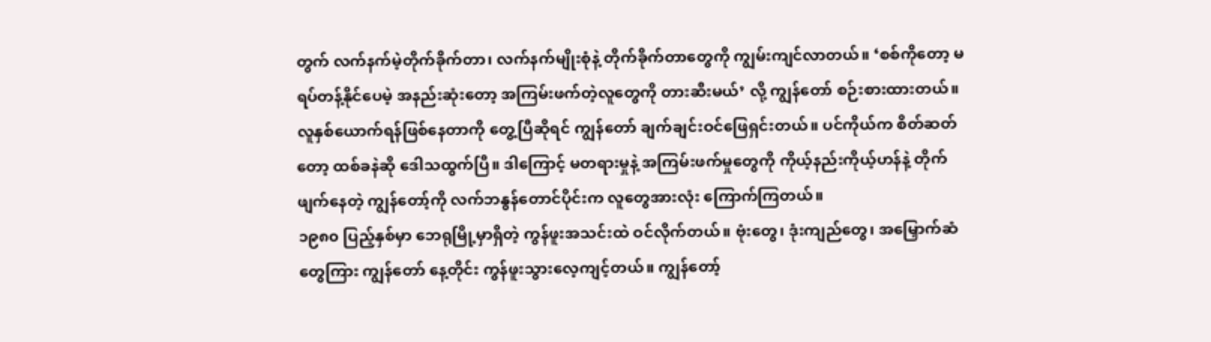တွက် လက်နက်မဲ့တိုက်ခိုက်တာ၊ လက်နက်မျိုးစုံနဲ့ တိုက်ခိုက်တာတွေကို ကျွမ်းကျင်လာတယ်။ ‘စစ်ကိုတော့ မရပ်တန့်နိုင်ပေမဲ့ အနည်းဆုံးတော့ အကြမ်းဖက်တဲ့လူတွေကို တားဆီးမယ်’ လို့ ကျွန်တော် စဉ်းစားထားတယ်။ လူနှစ်ယောက်ရန်ဖြစ်နေတာကို တွေ့ပြီဆိုရင် ကျွန်တော် ချက်ချင်းဝင်ဖြေရှင်းတယ်။ ပင်ကိုယ်က စိတ်ဆတ်တော့ ထစ်ခနဲဆို ဒေါသထွက်ပြီ။ ဒါကြောင့် မတရားမှုနဲ့ အကြမ်းဖက်မှုတွေကို ကိုယ့်နည်းကိုယ့်ဟန်နဲ့ တိုက်ဖျက်နေတဲ့ ကျွန်တော့်ကို လက်ဘနွန်တောင်ပိုင်းက လူတွေအားလုံး ကြောက်ကြတယ်။
၁၉၈၀ ပြည့်နှစ်မှာ ဘေရုမြို့မှာရှိတဲ့ ကွန်ဖူးအသင်းထဲ ဝင်လိုက်တယ်။ ဗုံးတွေ၊ ဒုံးကျည်တွေ၊ အမြှောက်ဆံတွေကြား ကျွန်တော် နေ့တိုင်း ကွန်ဖူးသွားလေ့ကျင့်တယ်။ ကျွန်တော့်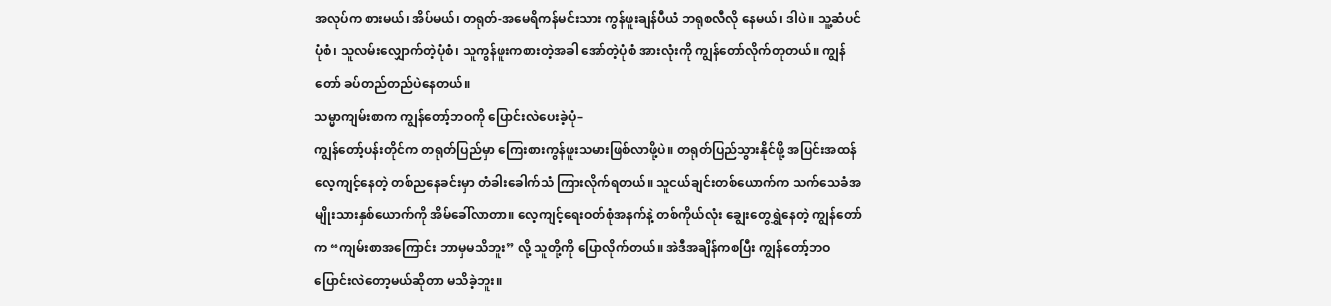အလုပ်က စားမယ်၊ အိပ်မယ်၊ တရုတ်-အမေရိကန်မင်းသား ကွန်ဖူးချန်ပီယံ ဘရုစလီလို နေမယ်၊ ဒါပဲ။ သူ့ဆံပင်ပုံစံ၊ သူလမ်းလျှောက်တဲ့ပုံစံ၊ သူကွန်ဖူးကစားတဲ့အခါ အော်တဲ့ပုံစံ အားလုံးကို ကျွန်တော်လိုက်တုတယ်။ ကျွန်တော် ခပ်တည်တည်ပဲနေတယ်။
သမ္မာကျမ်းစာက ကျွန်တော့်ဘဝကို ပြောင်းလဲပေးခဲ့ပုံ–
ကျွန်တော့်ပန်းတိုင်က တရုတ်ပြည်မှာ ကြေးစားကွန်ဖူးသမားဖြစ်လာဖို့ပဲ။ တရုတ်ပြည်သွားနိုင်ဖို့ အပြင်းအထန်လေ့ကျင့်နေတဲ့ တစ်ညနေခင်းမှာ တံခါးခေါက်သံ ကြားလိုက်ရတယ်။ သူငယ်ချင်းတစ်ယောက်က သက်သေခံအမျိုးသားနှစ်ယောက်ကို အိမ်ခေါ်လာတာ။ လေ့ကျင့်ရေးဝတ်စုံအနက်နဲ့ တစ်ကိုယ်လုံး ချွေးတွေရွှဲနေတဲ့ ကျွန်တော်က “ကျမ်းစာအကြောင်း ဘာမှမသိဘူး” လို့ သူတို့ကို ပြောလိုက်တယ်။ အဲဒီအချိန်ကစပြီး ကျွန်တော့်ဘဝ ပြောင်းလဲတော့မယ်ဆိုတာ မသိခဲ့ဘူး။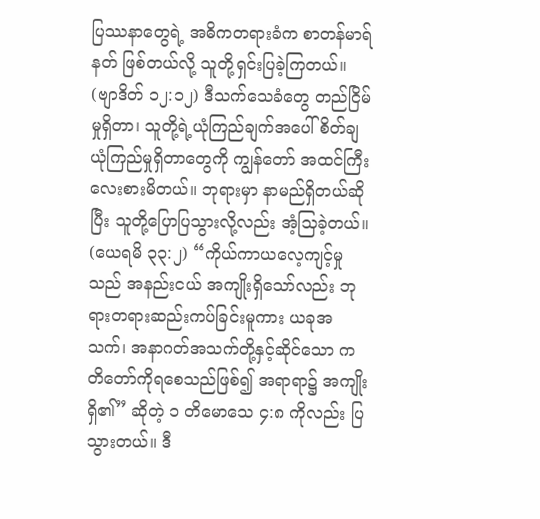ပြဿနာတွေရဲ့ အဓိကတရားခံက စာတန်မာရ်နတ် ဖြစ်တယ်လို့ သူတို့ရှင်းပြခဲ့ကြတယ်။ (ဗျာဒိတ် ၁၂:၁၂) ဒီသက်သေခံတွေ တည်ငြိမ်မှုရှိတာ၊ သူတို့ရဲ့ယုံကြည်ချက်အပေါ် စိတ်ချယုံကြည်မှုရှိတာတွေကို ကျွန်တော် အထင်ကြီးလေးစားမိတယ်။ ဘုရားမှာ နာမည်ရှိတယ်ဆိုပြီး သူတို့ပြောပြသွားလို့လည်း အံ့သြခဲ့တယ်။ (ယေရမိ ၃၃:၂) “ကိုယ်ကာယလေ့ကျင့်မှုသည် အနည်းငယ် အကျိုးရှိသော်လည်း ဘုရားတရားဆည်းကပ်ခြင်းမူကား ယခုအသက်၊ အနာဂတ်အသက်တို့နှင့်ဆိုင်သော ကတိတော်ကိုရစေသည်ဖြစ်၍ အရာရာ၌ အကျိုးရှိ၏” ဆိုတဲ့ ၁ တိမောသေ ၄:၈ ကိုလည်း ပြသွားတယ်။ ဒီ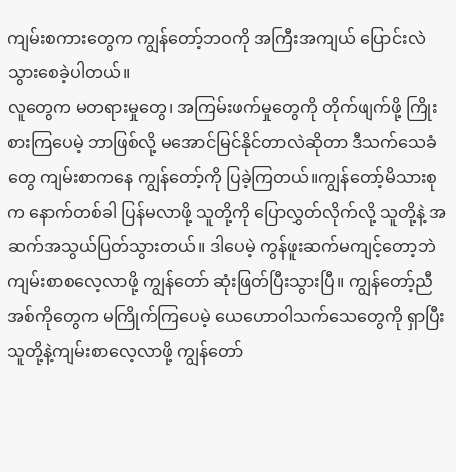ကျမ်းစကားတွေက ကျွန်တော့်ဘဝကို အကြီးအကျယ် ပြောင်းလဲသွားစေခဲ့ပါတယ်။
လူတွေက မတရားမှုတွေ၊ အကြမ်းဖက်မှုတွေကို တိုက်ဖျက်ဖို့ ကြိုးစားကြပေမဲ့ ဘာဖြစ်လို့ မအောင်မြင်နိုင်တာလဲဆိုတာ ဒီသက်သေခံတွေ ကျမ်းစာကနေ ကျွန်တော့်ကို ပြခဲ့ကြတယ်။ကျွန်တော့်မိသားစုက နောက်တစ်ခါ ပြန်မလာဖို့ သူတို့ကို ပြောလွှတ်လိုက်လို့ သူတို့နဲ့ အဆက်အသွယ်ပြတ်သွားတယ်။ ဒါပေမဲ့ ကွန်ဖူးဆက်မကျင့်တော့ဘဲ ကျမ်းစာစလေ့လာဖို့ ကျွန်တော် ဆုံးဖြတ်ပြီးသွားပြီ။ ကျွန်တော့်ညီအစ်ကိုတွေက မကြိုက်ကြပေမဲ့ ယေဟောဝါသက်သေတွေကို ရှာပြီး သူတို့နဲ့ကျမ်းစာလေ့လာဖို့ ကျွန်တော်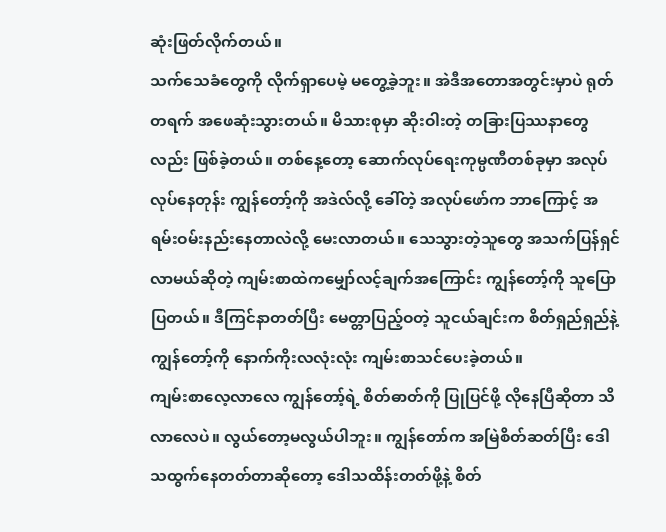ဆုံးဖြတ်လိုက်တယ်။
သက်သေခံတွေကို လိုက်ရှာပေမဲ့ မတွေ့ခဲ့ဘူး။ အဲဒီအတောအတွင်းမှာပဲ ရုတ်တရက် အဖေဆုံးသွားတယ်။ မိသားစုမှာ ဆိုးဝါးတဲ့ တခြားပြဿနာတွေလည်း ဖြစ်ခဲ့တယ်။ တစ်နေ့တော့ ဆောက်လုပ်ရေးကုမ္ပဏီတစ်ခုမှာ အလုပ်လုပ်နေတုန်း ကျွန်တော့်ကို အဒဲလ်လို့ ခေါ်တဲ့ အလုပ်ဖော်က ဘာကြောင့် အရမ်းဝမ်းနည်းနေတာလဲလို့ မေးလာတယ်။ သေသွားတဲ့သူတွေ အသက်ပြန်ရှင်လာမယ်ဆိုတဲ့ ကျမ်းစာထဲကမျှော်လင့်ချက်အကြောင်း ကျွန်တော့်ကို သူပြောပြတယ်။ ဒီကြင်နာတတ်ပြီး မေတ္တာပြည့်ဝတဲ့ သူငယ်ချင်းက စိတ်ရှည်ရှည်နဲ့ ကျွန်တော့်ကို နောက်ကိုးလလုံးလုံး ကျမ်းစာသင်ပေးခဲ့တယ်။
ကျမ်းစာလေ့လာလေ ကျွန်တော့်ရဲ့ စိတ်ဓာတ်ကို ပြုပြင်ဖို့ လိုနေပြီဆိုတာ သိလာလေပဲ။ လွယ်တော့မလွယ်ပါဘူး။ ကျွန်တော်က အမြဲစိတ်ဆတ်ပြီး ဒေါသထွက်နေတတ်တာဆိုတော့ ဒေါသထိန်းတတ်ဖို့နဲ့ စိတ်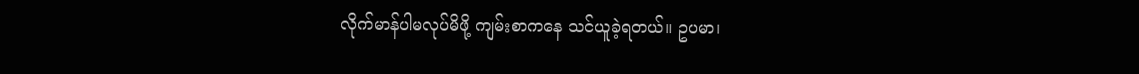လိုက်မာန်ပါမလုပ်မိဖို့ ကျမ်းစာကနေ သင်ယူခဲ့ရတယ်။ ဥပမာ၊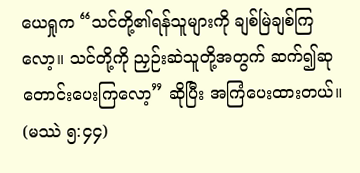ယေရှုက “သင်တို့၏ရန်သူများကို ချစ်မြဲချစ်ကြလော့။ သင်တို့ကို ညှဉ်းဆဲသူတို့အတွက် ဆက်၍ဆုတောင်းပေးကြလော့” ဆိုပြီး အကြံပေးထားတယ်။ (မဿဲ ၅:၄၄)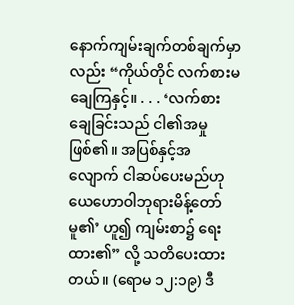နောက်ကျမ်းချက်တစ်ချက်မှာလည်း “ကိုယ်တိုင် လက်စားမချေကြနှင့်။ . . . ‘လက်စားချေခြင်းသည် ငါ၏အမှုဖြစ်၏။ အပြစ်နှင့်အလျောက် ငါဆပ်ပေးမည်ဟု ယေဟောဝါဘုရားမိန့်တော်မူ၏’ ဟူ၍ ကျမ်းစာ၌ ရေးထား၏” လို့ သတိပေးထားတယ်။ (ရောမ ၁၂:၁၉) ဒီ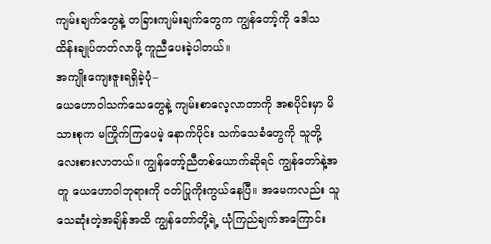ကျမ်းချက်တွေနဲ့ တခြားကျမ်းချက်တွေက ကျွန်တော့်ကို ဒေါသထိန်းချုပ်တတ်လာဖို့ ကူညီပေးခဲ့ပါတယ်။
အကျိုးကျေးဇူးရရှိခဲ့ပုံ–
ယေဟောဝါသက်သေတွေနဲ့ ကျမ်းစာလေ့လာတာကို အစပိုင်းမှာ မိသားစုက မကြိုက်ကြပေမဲ့ နောက်ပိုင်း သက်သေခံတွေကို သူတို့ လေးစားလာတယ်။ ကျွန်တော့်ညီတစ်ယောက်ဆိုရင် ကျွန်တော်နဲ့အတူ ယေဟောဝါဘုရားကို ဝတ်ပြုကိုးကွယ်နေပြီ။ အမေကလည်း သူသေဆုံးတဲ့အချိန်အထိ ကျွန်တော်တို့ရဲ့ ယုံကြည်ချက်အကြောင်း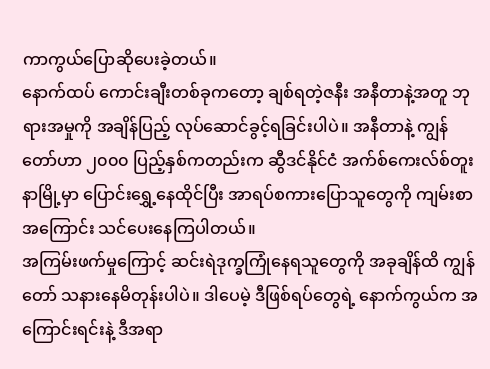ကာကွယ်ပြောဆိုပေးခဲ့တယ်။
နောက်ထပ် ကောင်းချီးတစ်ခုကတော့ ချစ်ရတဲ့ဇနီး အနီတာနဲ့အတူ ဘုရားအမှုကို အချိန်ပြည့် လုပ်ဆောင်ခွင့်ရခြင်းပါပဲ။ အနီတာနဲ့ ကျွန်တော်ဟာ ၂၀၀၀ ပြည့်နှစ်ကတည်းက ဆွီဒင်နိုင်ငံ အက်စ်ကေးလ်စ်တူးနာမြို့မှာ ပြောင်းရွှေ့နေထိုင်ပြီး အာရပ်စကားပြောသူတွေကို ကျမ်းစာအကြောင်း သင်ပေးနေကြပါတယ်။
အကြမ်းဖက်မှုကြောင့် ဆင်းရဲဒုက္ခကြုံနေရသူတွေကို အခုချိန်ထိ ကျွန်တော် သနားနေမိတုန်းပါပဲ။ ဒါပေမဲ့ ဒီဖြစ်ရပ်တွေရဲ့ နောက်ကွယ်က အကြောင်းရင်းနဲ့ ဒီအရာ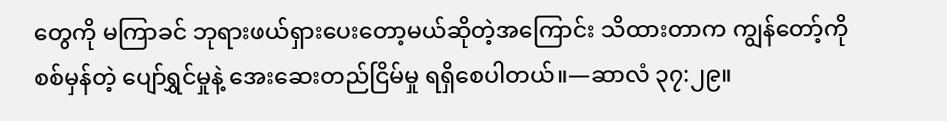တွေကို မကြာခင် ဘုရားဖယ်ရှားပေးတော့မယ်ဆိုတဲ့အကြောင်း သိထားတာက ကျွန်တော့်ကို စစ်မှန်တဲ့ ပျော်ရွှင်မှုနဲ့ အေးဆေးတည်ငြိမ်မှု ရရှိစေပါတယ်။—ဆာလံ ၃၇:၂၉။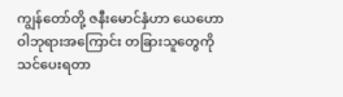ကျွန်တော်တို့ ဇနီးမောင်နှံဟာ ယေဟောဝါဘုရားအကြောင်း တခြားသူတွေကို သင်ပေးရတာ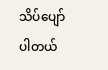သိပ်ပျော်ပါတယ်